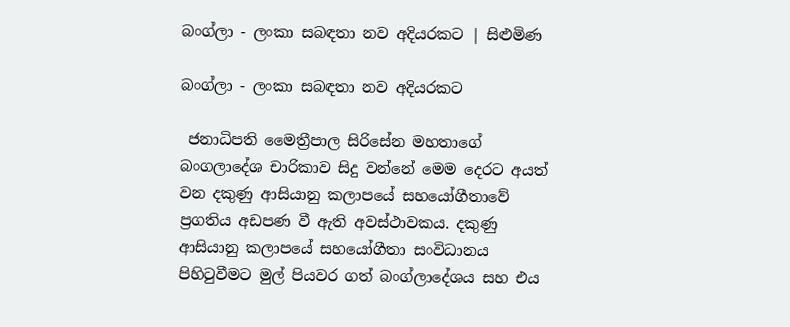බංග්ලා - ලංකා සබඳතා නව අදියරකට | සිළුමිණ

බංග්ලා - ලංකා සබඳතා නව අදියරකට

 ජනාධිපති මෛත්‍රීපාල සිරිසේන මහතාගේ බංගලාදේශ චාරිකාව සිදු වන්නේ මෙම දෙරට අයත් වන දකුණු ආසියානු කලාපයේ සහයෝගීතාවේ ප්‍රගතිය අඩපණ වී ඇති අවස්ථාවකය. දකුණු ආසියානු කලාපයේ සහයෝගීතා සංවිධානය පිහිටුවීමට මුල් පියවර ගත් බංග්ලාදේශය සහ එය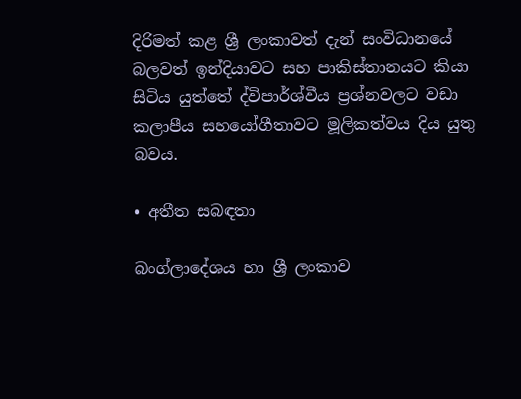දිරිමත් කළ ශ්‍රී ලංකාවත් දැන් සංවිධානයේ බලවත් ඉන්දියාවට සහ පාකිස්තානයට කියා සිටිය යුත්තේ ද්විපාර්ශ්වීය ප්‍රශ්නවලට වඩා කලාපීය සහයෝගීතාවට මූලිකත්වය දිය යුතු බවය.

• අතීත සබඳතා

බංග්ලාදේශය හා ශ්‍රී ලංකාව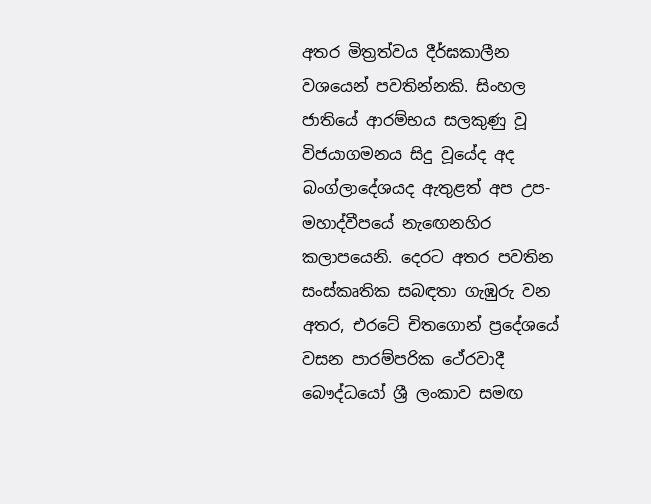අතර මිත්‍රත්වය දීර්ඝකාලීන වශයෙන් පවතින්නකි. සිංහල ජාතියේ ආරම්භය සලකුණු වූ විජයාගමනය සිදු වූයේද අද බංග්ලාදේශයද ඇතුළත් අප උප-මහාද්වීපයේ නැඟෙනහිර කලාපයෙනි. දෙරට අතර පවතින සංස්කෘතික සබඳතා ගැඹුරු වන අතර, එරටේ චිතගොන් ප්‍රදේශයේ වසන පාරම්පරික ථේරවාදී බෞද්ධයෝ ශ්‍රී ලංකාව සමඟ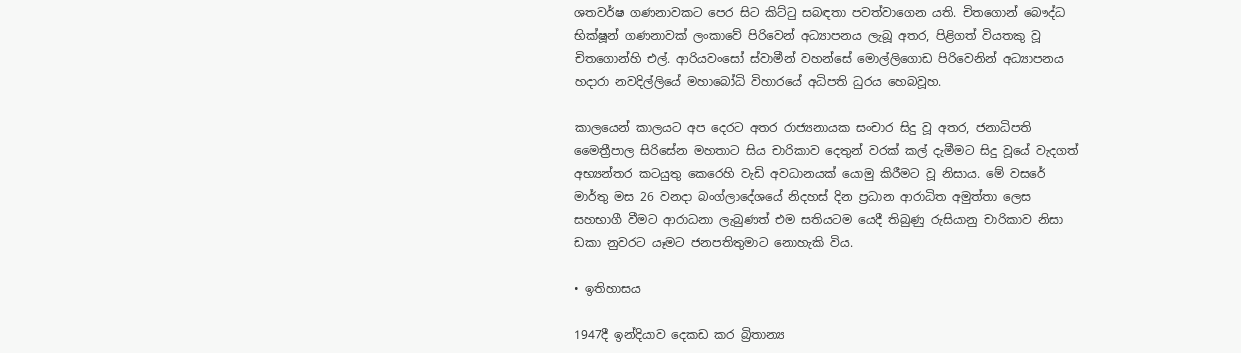ශතවර්ෂ ගණනාවකට පෙර සිට කිට්ටු සබඳතා පවත්වාගෙන යති. චිතගොන් බෞද්ධ භික්ෂූන් ගණනාවක් ලංකාවේ පිරිවෙන් අධ්‍යාපනය ලැබූ අතර, පිළිගත් වියතකු වූ චිතගොන්හි එල්. ආරියවංසෝ ස්වාමීන් වහන්සේ මොල්ලිගොඩ පිරිවෙනින් අධ්‍යාපනය හදාරා නවදිල්ලියේ මහාබෝධි විහාරයේ අධිපති ධුරය හෙබවූහ.

කාලයෙන් කාලයට අප දෙරට අතර රාජ්‍යනායක සංචාර සිදු වූ අතර, ජනාධිපති මෛත්‍රීපාල සිරිසේන මහතාට සිය චාරිකාව දෙතුන් වරක් කල් දැමීමට සිදු වූයේ වැදගත් අභ්‍යන්තර කටයුතු කෙරෙහි වැඩි අවධානයක් යොමු කිරීමට වූ නිසාය. මේ වසරේ මාර්තු මස 26 වනදා බංග්ලාදේශයේ නිදහස් දින ප්‍රධාන ආරාධිත අමුත්තා ලෙස සහභාගී වීමට ආරාධනා ලැබුණත් එම සතියටම යෙදී තිබුණු රුසියානු චාරිකාව නිසා ඩකා නුවරට යෑමට ජනපතිතුමාට නොහැකි විය.

• ඉතිහාසය

1947දී ඉන්දියාව දෙකඩ කර බ්‍රිතාන්‍ය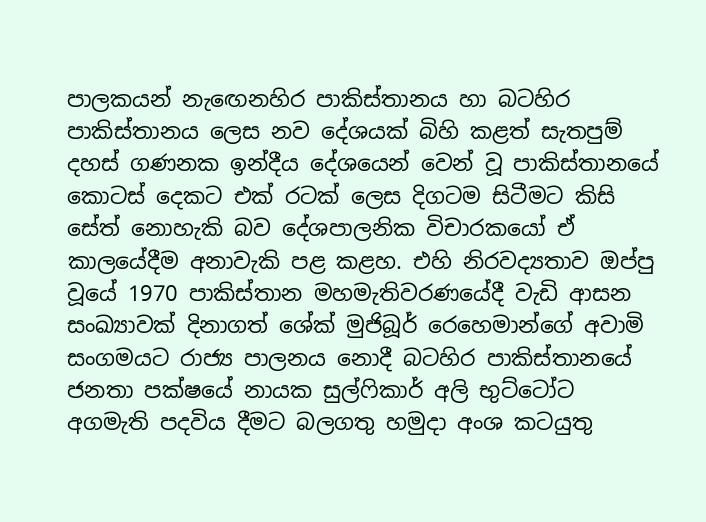පාලකයන් නැඟෙනහිර පාකිස්තානය හා බටහිර පාකිස්තානය ලෙස නව දේශයක් බිහි කළත් සැතපුම් දහස් ගණනක ඉන්දීය දේශයෙන් වෙන් වූ පාකිස්තානයේ කොටස් දෙකට එක් රටක් ලෙස දිගටම සිටීමට කිසි සේත් නොහැකි බව දේශපාලනික විචාරකයෝ ඒ කාලයේදීම අනාවැකි පළ කළහ. එහි නිරවද්‍යතාව ඔප්පු වූයේ 1970 පාකිස්තාන මහමැතිවරණයේදී වැඩි ආසන සංඛ්‍යාවක් දිනාගත් ශේක් මුජිබූර් රෙහෙමාන්ගේ අවාමි සංගමයට රාජ්‍ය පාලනය නොදී බටහිර පාකිස්තානයේ ජනතා පක්ෂයේ නායක සුල්ෆිකාර් අලි භුට්ටෝට අගමැති පදවිය දීමට බලගතු හමුදා අංශ කටයුතු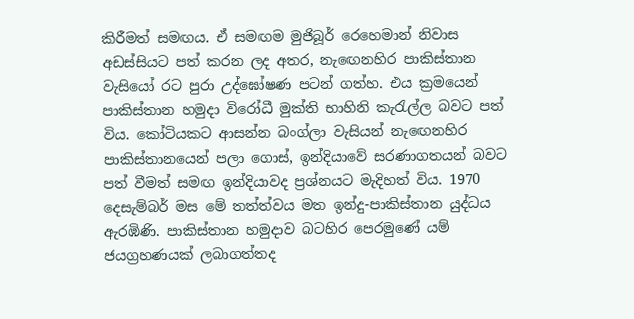කිරීමත් සමඟය. ඒ සමඟම මුජිබූර් රෙහෙමාන් නිවාස අඩස්සියට පත් කරන ලද අතර‍, නැඟෙනහිර පාකිස්තාන වැසියෝ රට පුරා උද්ඝෝෂණ පටන් ගත්හ. එය ක්‍රමයෙන් පාකිස්තාන හමුදා විරෝධී මුක්ති භාහිනි කැරැල්ල බවට පත් විය. කෝටියකට ආසන්න බංග්ලා වැසියන් නැඟෙනහිර පාකිස්තානයෙන් පලා ගොස්, ඉන්දියාවේ සරණාගතයන් බවට පත් වීමත් සමඟ ඉන්දියාවද ප්‍රශ්නයට මැදිහත් විය. 1970 දෙසැම්බර් මස මේ තත්ත්වය මත ඉන්දු-පාකිස්තාන යුද්ධය ඇරඹිණි. පාකිස්තාන හමුදාව බටහිර පෙරමුණේ යම් ජයග්‍රහණයක් ලබාගත්තද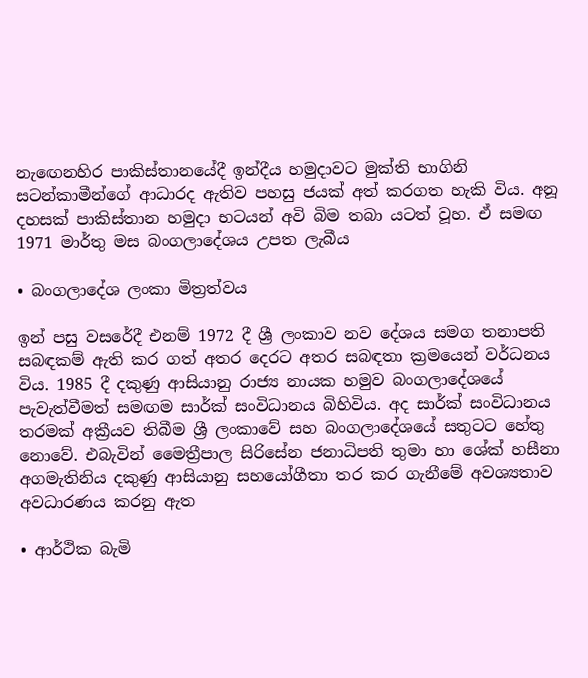නැඟෙනහිර පාකිස්තානයේදී ඉන්දීය හමුදාවට මුක්ති භාගිනි සටන්කාමීන්ගේ ආධාරද ඇතිව පහසු ජයක් අත් කරගත හැකි විය. අනූ දහසක් පාකිස්තාන හමුදා භටයන් අවි බිම තබා යටත් වූහ. ඒ සමඟ 1971 මාර්තු මස බංගලාදේශය උපත ලැබීය

• බංගලාදේශ ලංකා මිත්‍රත්වය

ඉන් පසු වසරේදී එනම් 1972 දී ශ්‍රී ලංකාව නව දේශය සමග තනාපති සබඳකම් ඇති කර ගත් අතර දෙරට අතර සබඳතා ක්‍රමයෙන් වර්ධනය විය. 1985 දී දකුණු ආසියානු රාජ්‍ය නායක හමුව බංගලාදේශයේ පැවැත්වීමත් සමඟම සාර්ක් සංවිධානය බිහිවිය. අද සාර්ක් සංවිධානය තරමක් අක්‍රීයව තිබීම ශ්‍රී ලංකාවේ සහ බංගලාදේශයේ සතුටට හේතු නොවේ. එබැවින් මෛත්‍රීපාල සිරිසේන ජනාධිපති තුමා හා ශේක් හසීනා අගමැතිනිය දකුණු ආසියානු සහයෝගීතා තර කර ගැනීමේ අවශ්‍යතාව අවධාරණය කරනු ඇත

• ආර්ථික බැමි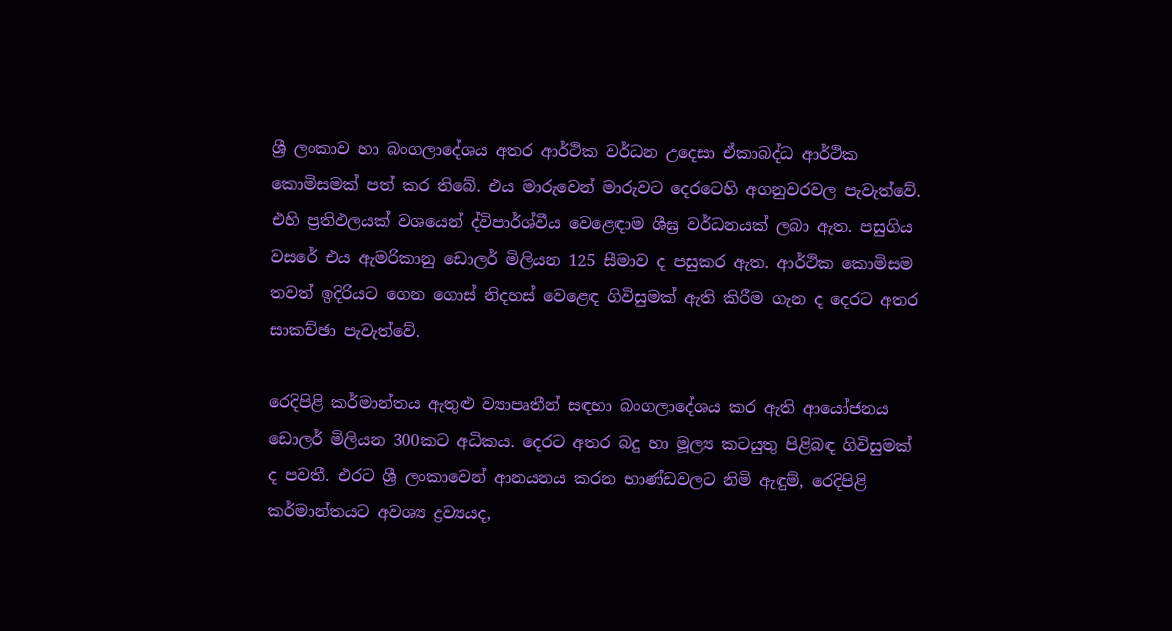ශ්‍රී ලංකාව හා බංගලාදේශය අතර ආර්ථික වර්ධන උදෙසා ඒකාබද්ධ ආර්ථික කොමිසමක් පත් කර තිබේ. එය මාරුවෙන් මාරුවට දෙරටෙහි අගනුවරවල පැවැත්වේ. එහි ප්‍රතිඵලයක් වශයෙන් ද්විපාර්ශ්වීය වෙළෙඳාම ශීඝ්‍ර වර්ධනයක් ලබා ඇත. පසුගිය වසරේ එය ඇමරිකානු ඩොලර් මිලියන 125 සීමාව ද පසුකර ඇත. ආර්ථික කොමිසම තවත් ඉදිරියට ගෙන ගොස් නිදහස් වෙළෙඳ ගිවිසුමක් ඇති කිරීම ගැන ද දෙරට අතර සාකච්ඡා පැවැත්වේ.

රෙදිපිළි කර්මාන්තය ඇතුළු ව්‍යාපෘතීන් සඳහා බංගලාදේශය කර ඇති ආයෝජනය ඩොලර් මිලියන 300කට අධිකය. දෙරට අතර බදු හා මූල්‍ය කටයුතු පිළිබඳ ගිවිසුමක් ද පවතී. එරට ශ්‍රී ලංකාවෙන් ආනයනය කරන භාණ්ඩවලට නිමි ඇඳුම්, රෙදිපිළි කර්මාන්තයට අවශ්‍ය ද්‍රව්‍යයද,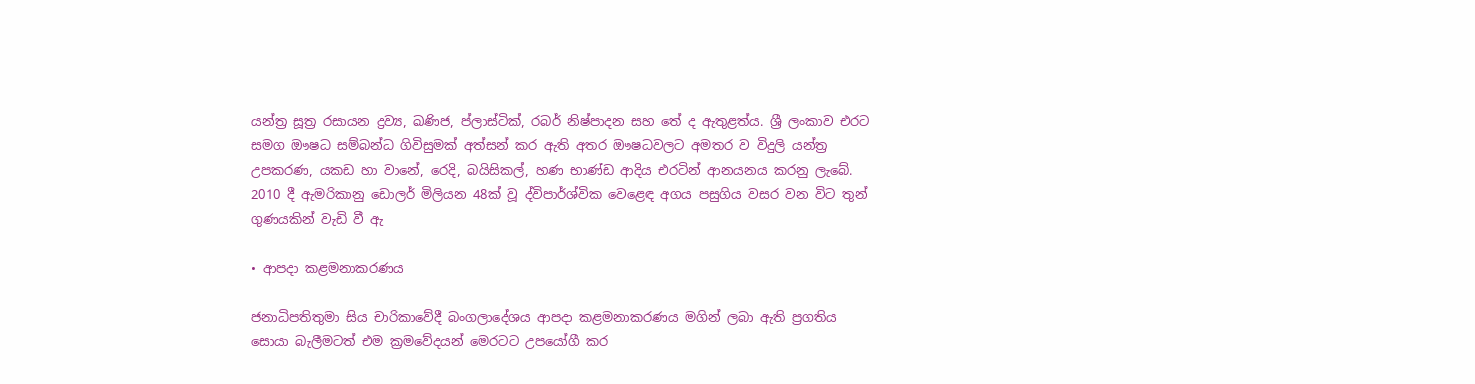යන්ත්‍ර සූත්‍ර රසායන ද්‍රව්‍ය, ඛණිජ, ප්ලාස්ටික්, රබර් නිෂ්පාදන සහ තේ ද ඇතුළත්ය. ශ්‍රී ලංකාව එරට සමග ඖෂධ සම්බන්ධ ගිවිසුමක් අත්සන් කර ඇති අතර ඖෂධවලට අමතර ව විදුලි යන්ත්‍ර උපකරණ, යකඩ හා වානේ, රෙදි, බයිසිකල්, හණ භාණ්ඩ ආදිය එරටින් ආනයනය කරනු ලැබේ. 2010 දී ඇමරිකානු ඩොලර් මිලියන 48ක් වූ ද්විපාර්ශ්වික වෙළෙඳ අගය පසුගිය වසර වන විට තුන් ගුණයකින් වැඩි වී ඇ

• ආපදා කළමනාකරණය

ජනාධිපතිතුමා සිය චාරිකාවේදී බංගලාදේශය ආපදා කළමනාකරණය මගින් ලබා ඇති ප්‍රගතිය සොයා බැලීමටත් එම ක්‍රමවේදයන් මෙරටට උපයෝගී කර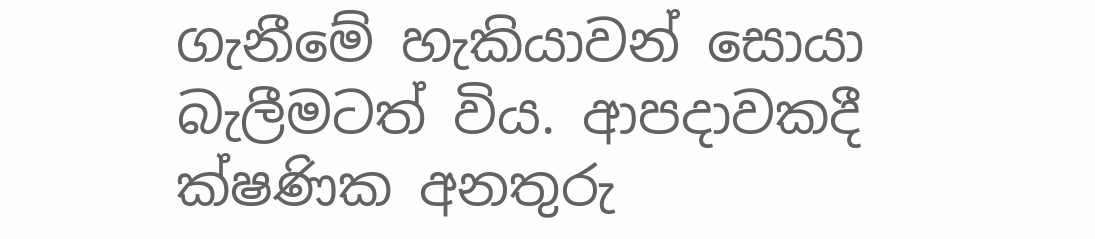ගැනීමේ හැකියාවන් සොයා බැලීමටත් විය. ආපදාවකදී ක්ෂණික අනතුරු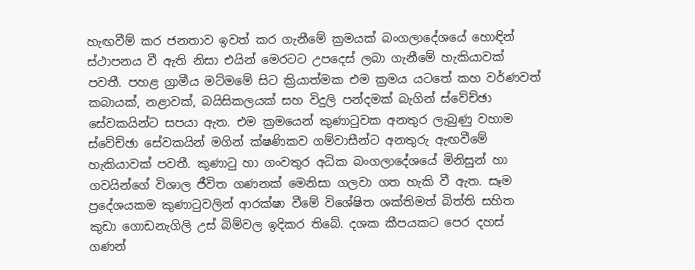හැඟවීම් කර ජනතාව ඉවත් කර ගැනීමේ ක්‍රමයක් බංගලාදේශයේ හොඳින් ස්ථාපනය වී ඇති නිසා එයින් මෙරටට උපදෙස් ලබා ගැනීමේ හැකියාවක් පවතී. පහළ ග්‍රාමීය මට්මමේ සිට ක්‍රියාත්මක එම ක්‍රමය යටතේ කහ වර්ණවත් කබායක්, නළාවක්, බයිසිකලයක් සහ විදුලි පන්දමක් බැගින් ස්වේච්ඡා සේවකයින්ට සපයා ඇත. එම ක්‍රමයෙන් කුණාටුවක අනතුර ලැබුණු වහාම ස්වේච්ඡා සේවකයින් මගින් ක්ෂණිකව ගම්වාසීන්ට අනතුරු ඇඟවීමේ හැකියාවක් පවතී. කුණාටු හා ගංවතුර අධික බංගලාදේශයේ මිනිසුන් හා ගවයින්ගේ විශාල ජීවිත ගණනක් මෙනිසා ගලවා ගත හැකි වී ඇත. සෑම ප්‍රදේශයකම කුණාටුවලින් ආරක්ෂා වීමේ විශේෂිත ශක්තිමත් බිත්ති සහිත කුඩා ගොඩනැගිලි උස් බිම්වල ඉදිකර තිබේ. දශක කීපයකට පෙර දහස් ගණන්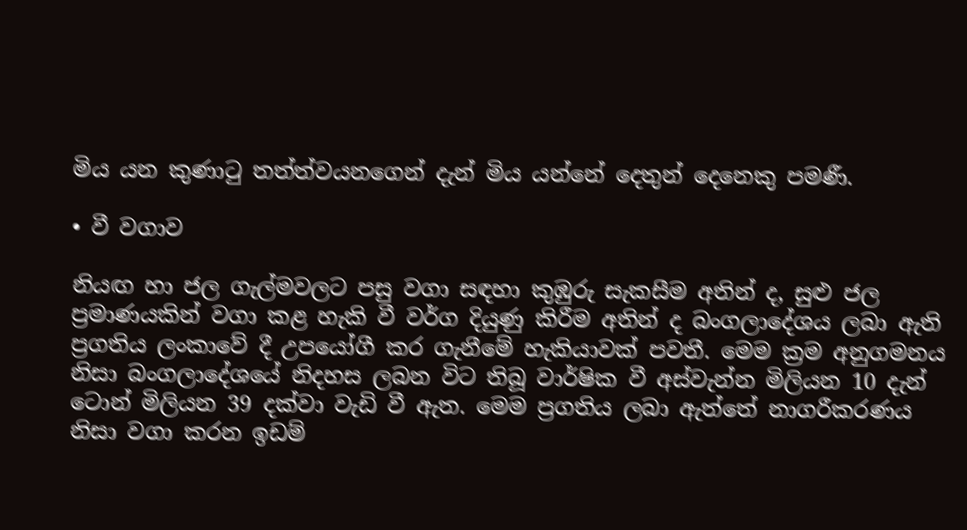මිය යන කුණාටු තත්ත්වයනගෙන් දැන් මිය යන්නේ දෙතුන් දෙනෙකු පමණී.

• වී වගාව

නියඟ හා ජල ගැල්මවලට පසු වගා සඳහා කුඹුරු සැකසීම අතින් ද, සුළු ජල ප්‍රමාණයකින් වගා කළ හැකි වී වර්ග දියුණු කිරීම අතින් ද බංගලාදේශය ලබා ඇති ප්‍රගතිය ලංකාවේ දී උපයෝගී කර ගැනීමේ හැකියාවක් පවතී. මෙම ක්‍රම අනුගමනය නිසා බංගලාදේශයේ නිදහස ලබන විට තිබූ වාර්ෂික වී අස්වැන්න මිලියන 10 දැන් ටොන් මිලියන 39 දක්වා වැඩි වී ඇත. මෙම ප්‍රගතිය ලබා ඇත්තේ නාගරීකරණය නිසා වගා කරන ඉඩම්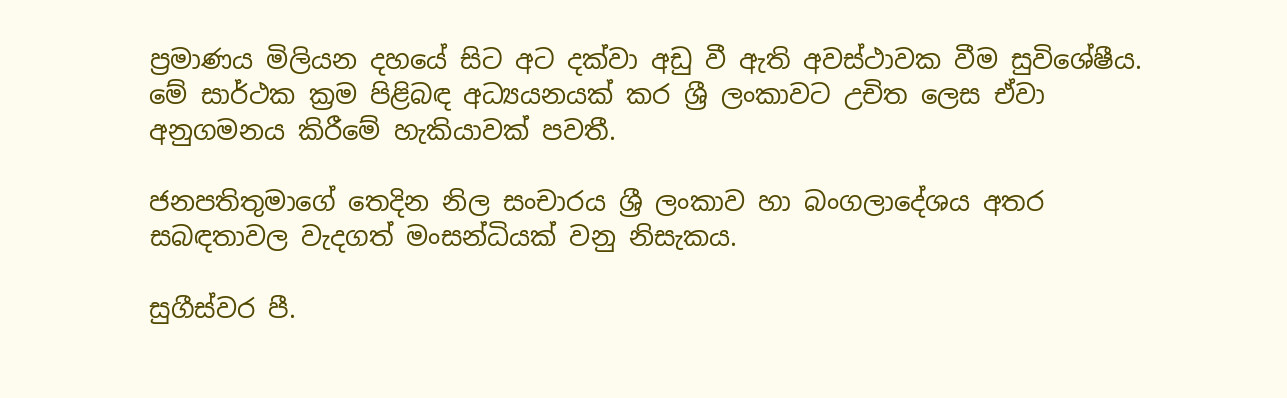ප්‍රමාණය මිලියන දහයේ සිට අට දක්වා අඩු වී ඇති අවස්ථාවක වීම සුවිශේෂීය. මේ සාර්ථක ක්‍රම පිළිබඳ අධ්‍යයනයක් කර ශ්‍රී ලංකාවට උචිත ලෙස ඒවා අනුගමනය කිරීමේ හැකියාවක් පවතී.

ජනපතිතුමාගේ තෙදින නිල සංචාරය ශ්‍රී ලංකාව හා බංගලාදේශය අතර සබඳතාවල වැදගත් මංසන්ධියක් වනු නිසැකය.

සුගීස්වර පී.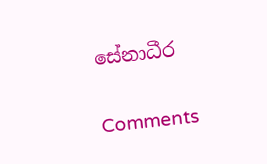සේනාධීර

Comments